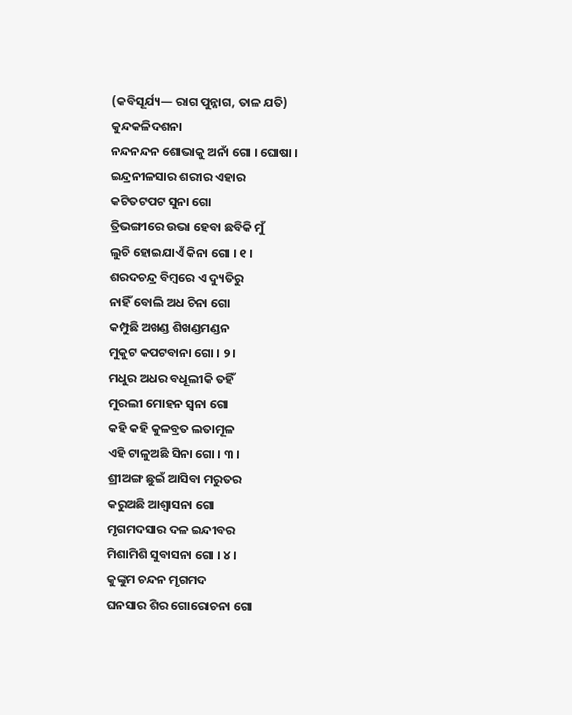(କବିସୂର୍ଯ୍ୟ— ରାଗ ପୁନ୍ନାଗ, ତାଳ ଯତି)
କୁନ୍ଦକଳିଦଶନା
ନନ୍ଦନନ୍ଦନ ଶୋଭାକୁ ଅନାଁ ଗୋ । ଘୋଷା ।
ଇନ୍ଦ୍ରନୀଳସାର ଶରୀର ଏହାର
କଟିତଟପଟ ସୁନା ଗୋ
ତ୍ରିଭଙ୍ଗୀରେ ଉଭା ହେବା ଛବିକି ମୁଁ
ଲୁଚି ହୋଇଯାଏଁ କିନା ଗୋ । ୧ ।
ଶରଦଚନ୍ଦ୍ର ବିମ୍ବରେ ଏ ଦ୍ୟୁତିରୁ
ନାହିଁ ବୋଲି ଅଧ ଚିନା ଗୋ
କମ୍ପୁଛି ଅଖଣ୍ଡ ଶିଖଣ୍ଡମଣ୍ଡନ
ମୁକୁଟ କପଟବାନା ଗୋ । ୨ ।
ମଧୁର ଅଧର ବଧୂଲୀକି ତହିଁ
ମୁରଲୀ ମୋହନ ସ୍ୱନା ଗୋ
କହି କହି କୁଳବ୍ରତ ଲତାମୂଳ
ଏହି ଟାଳୁଅଛି ସିନା ଗୋ । ୩ ।
ଶ୍ରୀଅଙ୍ଗ ଛୁଇଁ ଆସିବା ମରୁତର
କରୁଅଛି ଆଶ୍ୱାସନା ଗୋ
ମୃଗମଦସାର ଦଳ ଇନ୍ଦୀବର
ମିଶାମିଶି ସୁବାସନା ଗୋ । ୪ ।
କୁଙ୍କୁମ ଚନ୍ଦନ ମୃଗମଦ
ଘନସାର ଶିର ଗୋରୋଚନା ଗୋ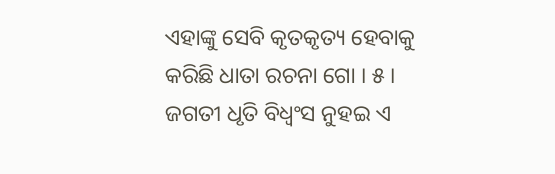ଏହାଙ୍କୁ ସେବି କୃତକୃତ୍ୟ ହେବାକୁ
କରିଛି ଧାତା ରଚନା ଗୋ । ୫ ।
ଜଗତୀ ଧୃତି ବିଧ୍ୱଂସ ନୁହଇ ଏ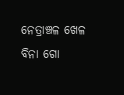ନେତ୍ରାଞ୍ଚଳ ଖେଳ ବିନା ଗୋ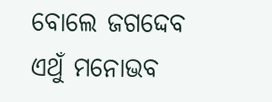ବୋଲେ ଜଗଦ୍ଦେବ ଏଥୁଁ ମନୋଭବ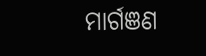ମାର୍ଗଞଣ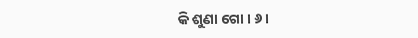କି ଶୁଣା ଗୋ । ୬ ।